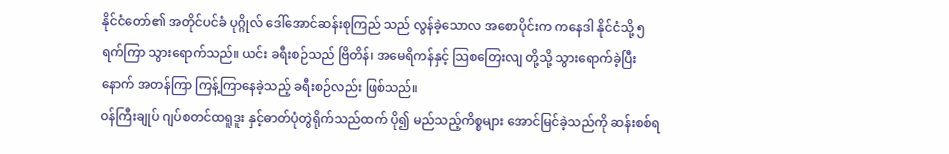နိုင်ငံတော်၏ အတိုင်ပင်ခံ ပုဂ္ဂိုလ် ဒေါ်အောင်ဆန်းစုကြည် သည် လွန်ခဲ့သောလ အစောပိုင်းက ကနေဒါ နိုင်ငံသို့ ၅ ရက်ကြာ သွားရောက်သည်။ ယင်း ခရီးစဉ်သည် ဗြိတိန်၊ အမေရိကန်နှင့် သြစတြေးလျ တို့သို့ သွားရောက်ခဲ့ပြီးနောက် အတန်ကြာ ကြန့်ကြာနေခဲ့သည့် ခရီးစဉ်လည်း ဖြစ်သည်။
ဝန်ကြီးချုပ် ဂျပ်စတင်ထရူဒူး နှင့်ဓာတ်ပုံတွဲရိုက်သည်ထက် ပို၍ မည်သည့်ကိစ္စများ အောင်မြင်ခဲ့သည်ကို ဆန်းစစ်ရ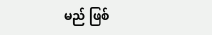မည် ဖြစ်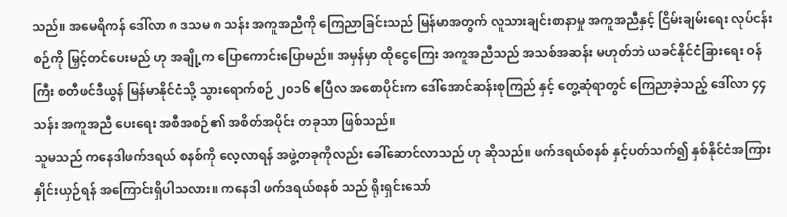သည်။ အမေရိကန် ဒေါ်လာ ၈ ဒသမ ၈ သန်း အကူအညီကို ကြေညာခြင်းသည် မြန်မာအတွက် လူသားချင်းစာနာမှု အကူအညီနှင့် ငြိမ်းချမ်းရေး လုပ်ငန်းစဉ်ကို မြှင့်တင်ပေးမည် ဟု အချို့က ပြောကောင်းပြောမည်။ အမှန်မှာ ထိုငွေကြေး အကူအညီသည် အသစ်အဆန်း မဟုတ်ဘဲ ယခင်နိုင်ငံခြားရေး ဝန်ကြီး စတီဖင်ဒီယွန် မြန်မာနိုင်ငံသို့ သွားရောက်စဉ် ၂၀၁၆ ဧပြီလ အစောပိုင်းက ဒေါ်အောင်ဆန်းစုကြည် နှင့် တွေ့ဆုံရာတွင် ကြေညာခဲ့သည့် ဒေါ်လာ ၄၄ သန်း အကူအညီ ပေးရေး အစီအစဉ်၏ အစိတ်အပိုင်း တခုသာ ဖြစ်သည်။
သူမသည် ကနေဒါဖက်ဒရယ် စနစ်ကို လေ့လာရန် အဖွဲ့တခုကိုလည်း ခေါ်ဆောင်လာသည် ဟု ဆိုသည်။ ဖက်ဒရယ်စနစ် နှင့်ပတ်သက်၍ နှစ်နိုင်ငံအကြား နှိုင်းယှဉ်ရန် အကြောင်းရှိပါသလား။ ကနေဒါ ဖက်ဒရယ်စနစ် သည် ရိုးရှင်းသော်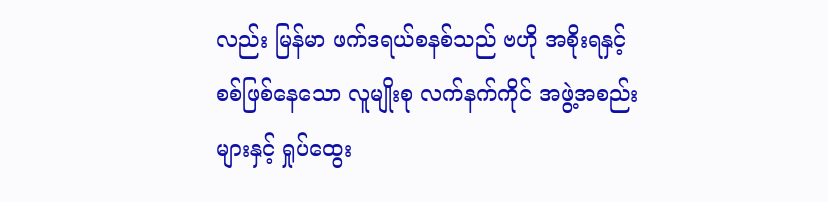လည်း မြန်မာ ဖက်ဒရယ်စနစ်သည် ဗဟို အစိုးရနှင့် စစ်ဖြစ်နေသော လူမျိုးစု လက်နက်ကိုင် အဖွဲ့အစည်းများနှင့် ရှုပ်ထွေး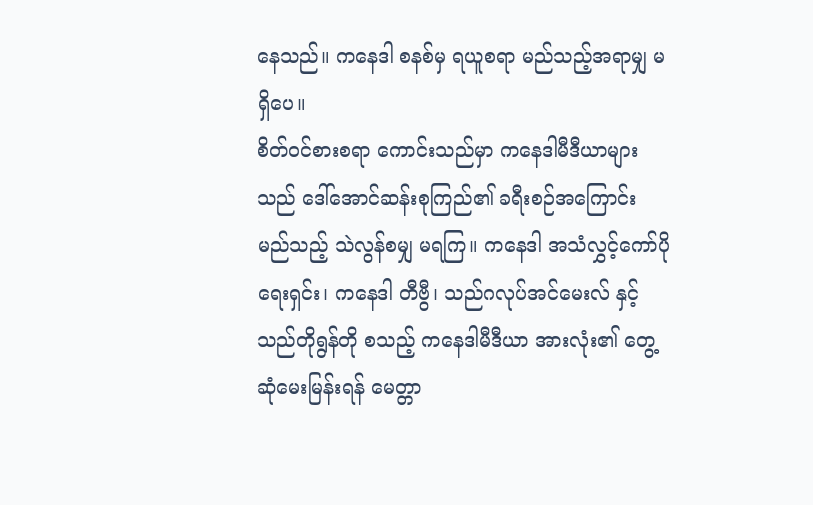နေသည်။ ကနေဒါ စနစ်မှ ရယူစရာ မည်သည့်အရာမျှ မရှိပေ။
စိတ်ဝင်စားစရာ ကောင်းသည်မှာ ကနေဒါမီဒီယာများသည် ဒေါ်အောင်ဆန်းစုကြည်၏ ခရီးစဉ်အကြောင်း မည်သည့် သဲလွန်စမျှ မရကြ။ ကနေဒါ အသံလွှင့်ကော်ပိုရေးရှင်း၊ ကနေဒါ တီဗွီ၊ သည်ဂလုပ်အင်မေးလ် နှင့် သည်တိုရွန်တို စသည့် ကနေဒါမီဒီယာ အားလုံး၏ တွေ့ဆုံမေးမြန်းရန် မေတ္တာ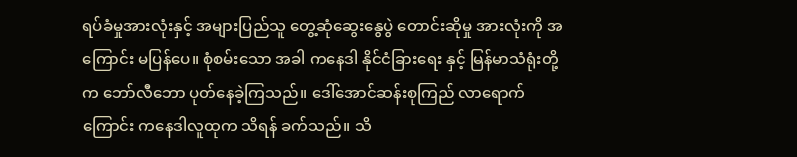ရပ်ခံမှုအားလုံးနှင့် အများပြည်သူ တွေ့ဆုံဆွေးနွေပွဲ တောင်းဆိုမှု အားလုံးကို အကြောင်း မပြန်ပေ။ စုံစမ်းသော အခါ ကနေဒါ နိုင်ငံခြားရေး နှင့် မြန်မာသံရုံးတို့က ဘော်လီဘော ပုတ်နေခဲ့ကြသည်။ ဒေါ်အောင်ဆန်းစုကြည် လာရောက်ကြောင်း ကနေဒါလူထုက သိရန် ခက်သည်။ သိ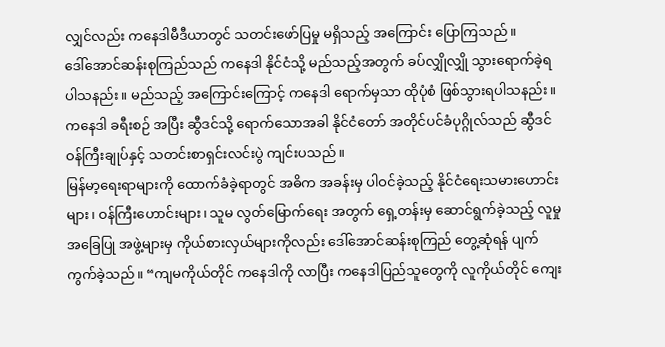လျှင်လည်း ကနေဒါမီဒီယာတွင် သတင်းဖော်ပြမှု မရှိသည့် အကြောင်း ပြောကြသည်။
ဒေါ်အောင်ဆန်းစုကြည်သည် ကနေဒါ နိုင်ငံသို့ မည်သည့်အတွက် ခပ်လျှိုလျှို သွားရောက်ခဲ့ရ ပါသနည်း။ မည်သည့် အကြောင်းကြောင့် ကနေဒါ ရောက်မှသာ ထိုပုံစံ ဖြစ်သွားရပါသနည်း။ ကနေဒါ ခရီးစဉ် အပြီး ဆွီဒင်သို့ ရောက်သောအခါ နိုင်ငံတော် အတိုင်ပင်ခံပုဂ္ဂိုလ်သည် ဆွီဒင်ဝန်ကြီးချုပ်နှင့် သတင်းစာရှင်းလင်းပွဲ ကျင်းပသည်။
မြန်မာ့ရေးရာများကို ထောက်ခံခဲ့ရာတွင် အဓိက အခန်းမှ ပါဝင်ခဲ့သည့် နိုင်ငံရေးသမားဟောင်းများ၊ ဝန်ကြီးဟောင်းများ၊ သူမ လွတ်မြောက်ရေး အတွက် ရှေ့တန်းမှ ဆောင်ရွက်ခဲ့သည့် လူမှုအခြေပြု အဖွဲ့များမှ ကိုယ်စားလှယ်များကိုလည်း ဒေါ်အောင်ဆန်းစုကြည် တွေ့ဆုံရန် ပျက်ကွက်ခဲ့သည်။ “ကျမကိုယ်တိုင် ကနေဒါကို လာပြီး ကနေဒါပြည်သူတွေကို လူကိုယ်တိုင် ကျေး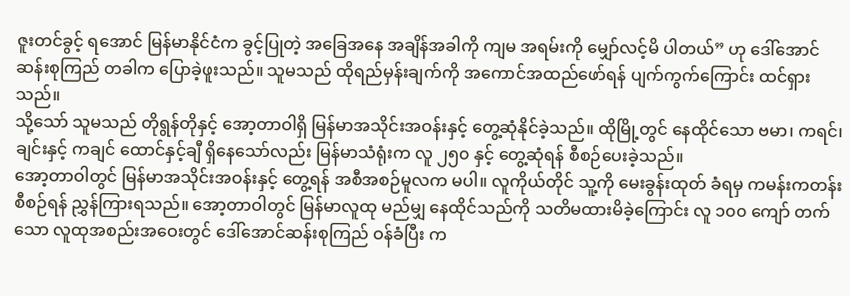ဇူးတင်ခွင့် ရအောင် မြန်မာနိုင်ငံက ခွင့်ပြုတဲ့ အခြေအနေ အချိန်အခါကို ကျမ အရမ်းကို မျှော်လင့်မိ ပါတယ်” ဟု ဒေါ်အောင်ဆန်းစုကြည် တခါက ပြောခဲ့ဖူးသည်။ သူမသည် ထိုရည်မှန်းချက်ကို အကောင်အထည်ဖော်ရန် ပျက်ကွက်ကြောင်း ထင်ရှားသည်။
သို့သော် သူမသည် တိုရွန်တိုနှင့် အော့တာဝါရှိ မြန်မာအသိုင်းအဝန်းနှင့် တွေ့ဆုံနိုင်ခဲ့သည်။ ထိုမြို့တွင် နေထိုင်သော ဗမာ၊ ကရင်၊ ချင်းနှင့် ကချင် ထောင်နှင့်ချီ ရှိနေသော်လည်း မြန်မာသံရုံးက လူ ၂၅၀ နှင့် တွေ့ဆုံရန် စီစဉ်ပေးခဲ့သည်။
အော့တာဝါတွင် မြန်မာအသိုင်းအဝန်းနှင့် တွေ့ရန် အစီအစဉ်မူလက မပါ။ လူကိုယ်တိုင် သူ့ကို မေးခွန်းထုတ် ခံရမှ ကမန်းကတန်း စီစဉ်ရန် ညွှန်ကြားရသည်။ အော့တာဝါတွင် မြန်မာလူထု မည်မျှ နေထိုင်သည်ကို သတိမထားမိခဲ့ကြောင်း လူ ၁၀၀ ကျော် တက်သော လူထုအစည်းအဝေးတွင် ဒေါ်အောင်ဆန်းစုကြည် ဝန်ခံပြီး က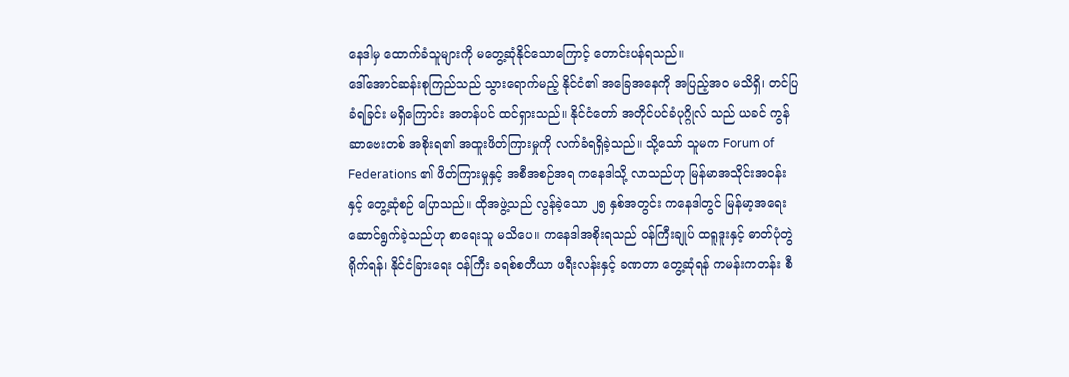နေဒါမှ ထောက်ခံသူများကို မတွေ့ဆုံနိုင်သောကြောင့် တောင်းပန်ရသည်။
ဒေါ်အောင်ဆန်းစုကြည်သည် သွားရောက်မည့် နိုင်ငံ၏ အခြေအနေကို အပြည့်အဝ မသိရှိ၊ တင်ပြခံရခြင်း မရှိကြောင်း အတန်ပင် ထင်ရှားသည်။ နိုင်ငံတော် အတိုင်ပင်ခံပုဂ္ဂိုလ် သည် ယခင် ကွန်ဆာဗေးတစ် အစိုးရ၏ အထူးဖိတ်ကြားမှုကို လက်ခံရရှိခဲ့သည်။ သို့သော် သူမက Forum of Federations ၏ ဖိတ်ကြားမှုနှင့် အစီအစဉ်အရ ကနေဒါသို့ လာသည်ဟု မြန်မာအသိုင်းအဝန်းနှင့် တွေ့ဆုံစဉ် ပြောသည်။ ထိုအဖွဲ့သည် လွန်ခဲ့သော ၂၅ နှစ်အတွင်း ကနေဒါတွင် မြန်မာ့အရေး ဆောင်ရွက်ခဲ့သည်ဟု စာရေးသူ မသိပေ။ ကနေဒါအစိုးရသည် ဝန်ကြီးချုပ် ထရူဒူးနှင့် ဓာတ်ပုံတွဲရိုက်ရန်၊ နိုင်ငံခြားရေး ဝန်ကြီး ခရစ်စတီယာ ဖရီးလန်းနှင့် ခဏတာ တွေ့ဆုံရန် ကမန်းကတန်း စီ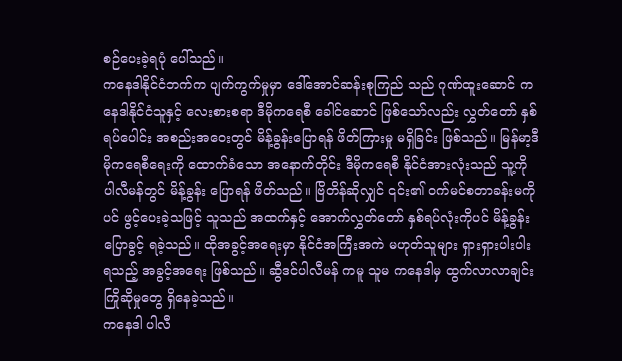စဉ်ပေးခဲ့ရပုံ ပေါ်သည်။
ကနေဒါနိုင်ငံဘက်က ပျက်ကွက်မှုမှာ ဒေါ်အောင်ဆန်းစုကြည် သည် ဂုဏ်ထူးဆောင် ကနေဒါနိုင်ငံသူနှင့် လေးစားစရာ ဒီမိုကရေစီ ခေါင်ဆောင် ဖြစ်သော်လည်း လွှတ်တော် နှစ်ရပ်ပေါင်း အစည်းအဝေးတွင် မိန့်ခွန်းပြောရန် ဖိတ်ကြားမှု မရှိခြင်း ဖြစ်သည်။ မြန်မာ့ဒီမိုကရေစီရေးကို ထောက်ခံသော အနောက်တိုင်း ဒီမိုကရေစီ နိုင်ငံအားလုံးသည် သူ့ကို ပါလီမန်တွင် မိန့်ခွန်း ပြောရန် ဖိတ်သည်။ ဗြိတိန်ဆိုလျှင် ၎င်း၏ ဝက်မင်စတာခန်းမကိုပင် ဖွင့်ပေးခဲ့သဖြင့် သူသည် အထက်နှင့် အောက်လွှတ်တော် နှစ်ရပ်လုံးကိုပင် မိန့်ခွန်းပြောခွင့် ရခဲ့သည်။ ထိုအခွင့်အရေးမှာ နိုင်ငံအကြီးအကဲ မဟုတ်သူများ ရှားရှားပါးပါး ရသည့် အခွင့်အရေး ဖြစ်သည်။ ဆွီဒင်ပါလီမန် ကမူ သူမ ကနေဒါမှ ထွက်လာလာချင်း ကြိုဆိုမှုတွေ ရှိနေခဲ့သည်။
ကနေဒါ ပါလီ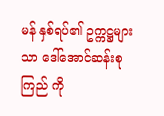မန် နှစ်ရပ်၏ ဥက္ကဋ္ဌများသာ ဒေါ်အောင်ဆန်းစုကြည် ကို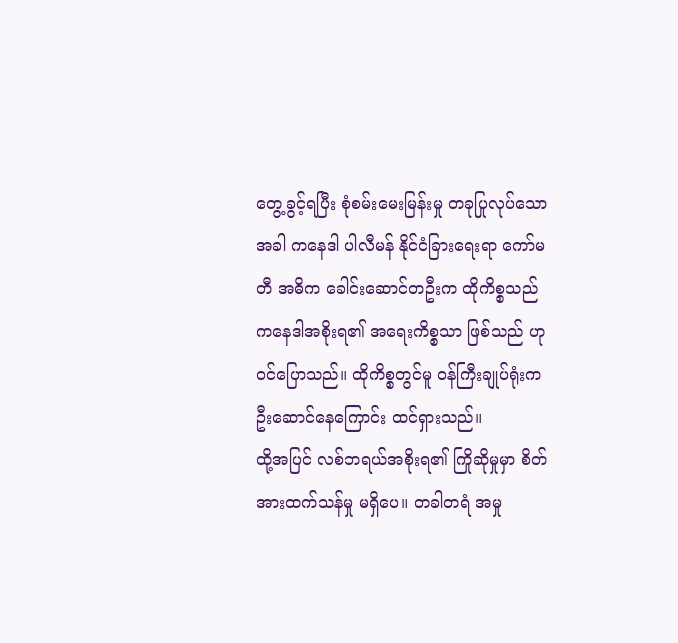တွေ့ခွင့်ရပြီး စုံစမ်းမေးမြန်းမှု တခုပြုလုပ်သော အခါ ကနေဒါ ပါလီမန် နိုင်ငံခြားရေးရာ ကော်မတီ အဓိက ခေါင်းဆောင်တဦးက ထိုကိစ္စသည် ကနေဒါအစိုးရ၏ အရေးကိစ္စသာ ဖြစ်သည် ဟု ဝင်ပြောသည်။ ထိုကိစ္စတွင်မူ ဝန်ကြီးချုပ်ရုံးက ဦးဆောင်နေကြောင်း ထင်ရှားသည်။
ထို့အပြင် လစ်ဘရယ်အစိုးရ၏ ကြိုဆိုမှုမှာ စိတ်အားထက်သန်မှု မရှိပေ။ တခါတရံ အမှု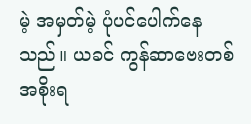မဲ့ အမှတ်မဲ့ ပုံပင်ပေါက်နေသည်။ ယခင် ကွန်ဆာဗေးတစ် အစိုးရ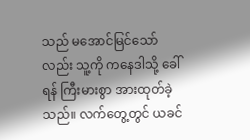သည် မအောင်မြင်သော်လည်း သူ့ကို ကနေဒါသို့ ခေါ်ရန် ကြီးမားစွာ အားထုတ်ခဲ့သည်။ လက်တွေ့တွင် ယခင်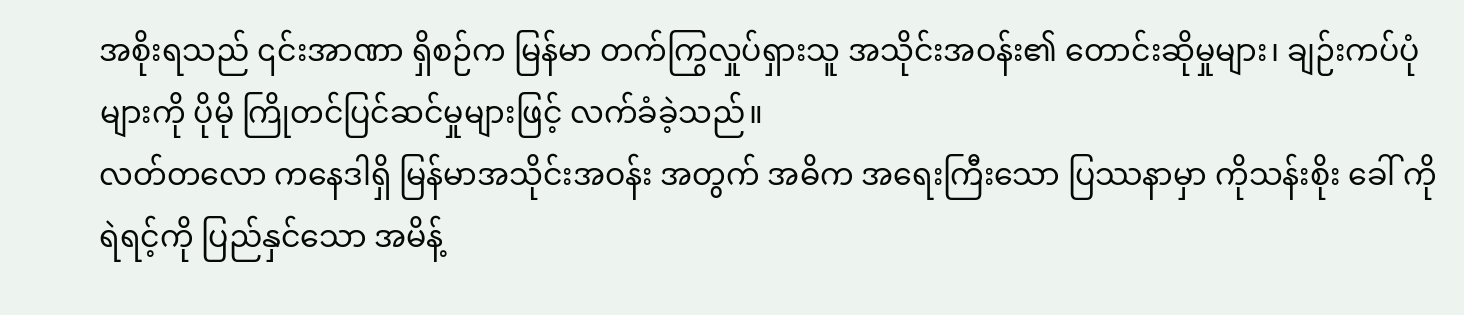အစိုးရသည် ၎င်းအာဏာ ရှိစဉ်က မြန်မာ တက်ကြွလှုပ်ရှားသူ အသိုင်းအဝန်း၏ တောင်းဆိုမှုများ၊ ချဉ်းကပ်ပုံများကို ပိုမို ကြိုတင်ပြင်ဆင်မှုများဖြင့် လက်ခံခဲ့သည်။
လတ်တလော ကနေဒါရှိ မြန်မာအသိုင်းအဝန်း အတွက် အဓိက အရေးကြီးသော ပြဿနာမှာ ကိုသန်းစိုး ခေါ် ကိုရဲရင့်ကို ပြည်နှင်သော အမိန့်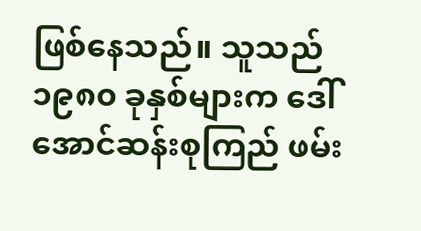ဖြစ်နေသည်။ သူသည် ၁၉၈၀ ခုနှစ်များက ဒေါ်အောင်ဆန်းစုကြည် ဖမ်း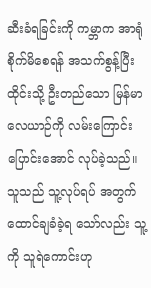ဆီးခံရခြင်းကို ကမ္ဘာက အာရုံစိုက်မိစေရန် အသက်စွန့်ပြီး ထိုင်းသို့ ဦးတည်သော မြန်မာလေယာဉ်ကို လမ်းကြောင်း ပြောင်းအောင် လုပ်ခဲ့သည်။ သူသည် သူ့လုပ်ရပ် အတွက် ထောင်ချခံခဲ့ရ သော်လည်း သူ့ကို သူရဲကောင်းဟု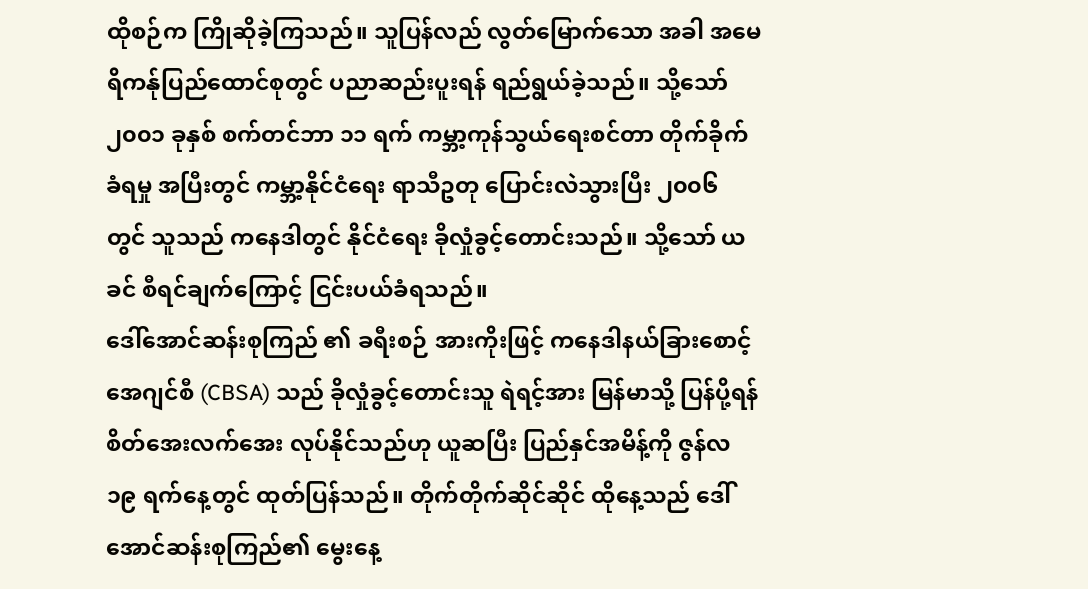ထိုစဉ်က ကြိုဆိုခဲ့ကြသည်။ သူပြန်လည် လွတ်မြောက်သော အခါ အမေရိကန်ုပြည်ထောင်စုတွင် ပညာဆည်းပူးရန် ရည်ရွယ်ခဲ့သည်။ သို့သော် ၂၀၀၁ ခုနှစ် စက်တင်ဘာ ၁၁ ရက် ကမ္ဘာ့ကုန်သွယ်ရေးစင်တာ တိုက်ခိုက်ခံရမှု အပြီးတွင် ကမ္ဘာ့နိုင်ငံရေး ရာသီဥတု ပြောင်းလဲသွားပြီး ၂၀၀၆ တွင် သူသည် ကနေဒါတွင် နိုင်ငံရေး ခိုလှုံခွင့်တောင်းသည်။ သို့သော် ယခင် စီရင်ချက်ကြောင့် ငြင်းပယ်ခံရသည်။
ဒေါ်အောင်ဆန်းစုကြည် ၏ ခရီးစဉ် အားကိုးဖြင့် ကနေဒါနယ်ခြားစောင့် အေဂျင်စီ (CBSA) သည် ခိုလှုံခွင့်တောင်းသူ ရဲရင့်အား မြန်မာသို့ ပြန်ပို့ရန် စိတ်အေးလက်အေး လုပ်နိုင်သည်ဟု ယူဆပြီး ပြည်နှင်အမိန့်ကို ဇွန်လ ၁၉ ရက်နေ့တွင် ထုတ်ပြန်သည်။ တိုက်တိုက်ဆိုင်ဆိုင် ထိုနေ့သည် ဒေါ်အောင်ဆန်းစုကြည်၏ မွေးနေ့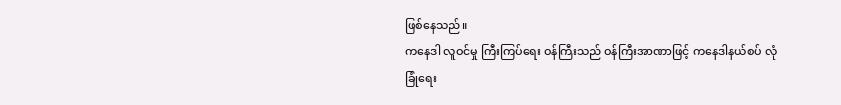ဖြစ်နေသည်။
ကနေဒါ လူဝင်မှု ကြီးကြပ်ရေး ဝန်ကြီးသည် ဝန်ကြီးအာဏာဖြင့် ကနေဒါနယ်စပ် လုံခြုံရေး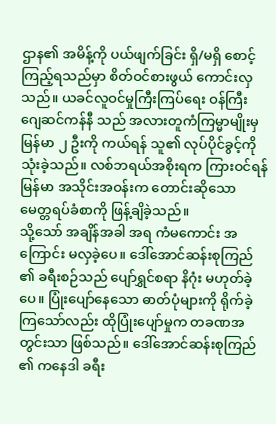ဌာန၏ အမိန့်ကို ပယ်ဖျက်ခြင်း ရှိ/မရှိ စောင့်ကြည့်ရသည်မှာ စိတ်ဝင်စားဖွယ် ကောင်းလှသည်။ ယခင်လူဝင်မှုကြီးကြပ်ရေး ဝန်ကြီး ဂျေဆင်ကန်နီ သည် အလားတူကံကြမ္မာမျိုးမှ မြန်မာ ၂ ဦးကို ကယ်ရန် သူ၏ လုပ်ပိုင်ခွင့်ကို သုံးခဲ့သည်။ လစ်ဘရယ်အစိုးရက ကြားဝင်ရန် မြန်မာ အသိုင်းအဝန်းက တောင်းဆိုသော မေတ္တရပ်ခံစာကို ဖြန့်ချိခဲ့သည်။
သို့သော် အချိန်အခါ အရ ကံမကောင်း အကြောင်း မလှခဲ့ပေ။ ဒေါ်အောင်ဆန်းစုကြည် ၏ ခရီးစဉ်သည် ပျော်ရွှင်စရာ နိဂုံး မဟုတ်ခဲ့ပေ။ ပြုံးပျော်နေသော ဓာတ်ပုံများကို ရိုက်ခဲ့ကြသော်လည်း ထိုပြုံးပျော်မှုက တခဏအတွင်းသာ ဖြစ်သည်။ ဒေါ်အောင်ဆန်းစုကြည် ၏ ကနေဒါ ခရီး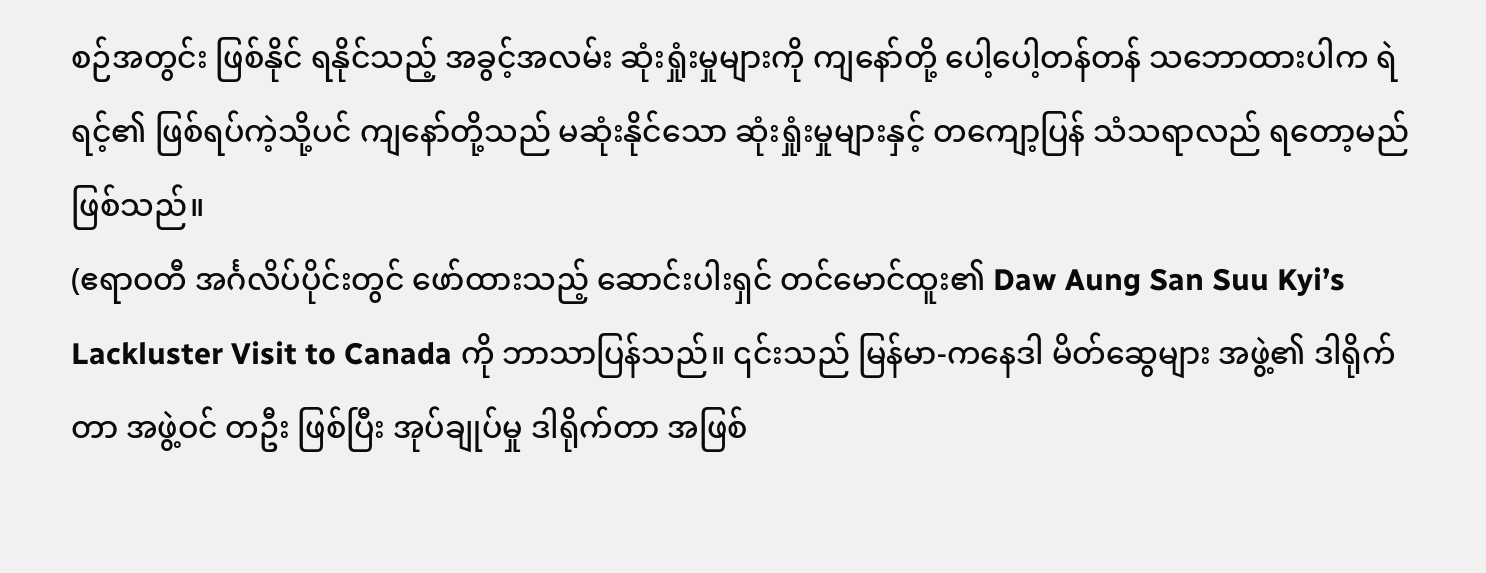စဉ်အတွင်း ဖြစ်နိုင် ရနိုင်သည့် အခွင့်အလမ်း ဆုံးရှုံးမှုများကို ကျနော်တို့ ပေါ့ပေါ့တန်တန် သဘောထားပါက ရဲရင့်၏ ဖြစ်ရပ်ကဲ့သို့ပင် ကျနော်တို့သည် မဆုံးနိုင်သော ဆုံးရှုံးမှုများနှင့် တကျော့ပြန် သံသရာလည် ရတော့မည် ဖြစ်သည်။
(ဧရာဝတီ အင်္ဂလိပ်ပိုင်းတွင် ဖော်ထားသည့် ဆောင်းပါးရှင် တင်မောင်ထူး၏ Daw Aung San Suu Kyi’s Lackluster Visit to Canada ကို ဘာသာပြန်သည်။ ၎င်းသည် မြန်မာ-ကနေဒါ မိတ်ဆွေများ အဖွဲ့၏ ဒါရိုက်တာ အဖွဲ့ဝင် တဦး ဖြစ်ပြီး အုပ်ချုပ်မှု ဒါရိုက်တာ အဖြစ်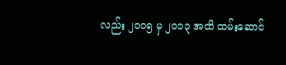လည်း ၂၀၀၅ မှ ၂၀၁၃ အထိ ထမ်းဆောင်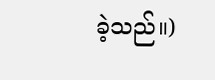ခဲ့သည်။)